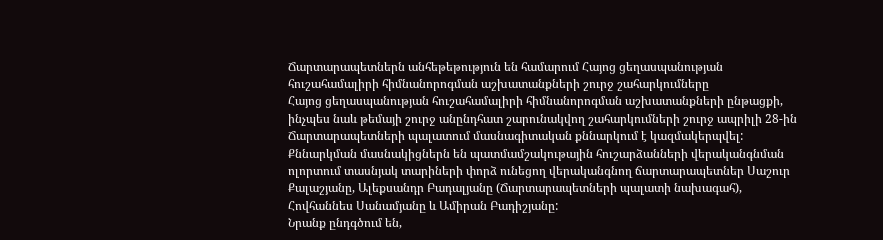Ճարտարապետներն անհեթեթություն են համարում Հայոց ցեղասպանության հուշահամալիրի հիմնանորոգման աշխատանքների շուրջ շահարկումները
Հայոց ցեղասպանության հուշահամալիրի հիմնանորոգման աշխատանքների ընթացքի, ինչպես նաև թեմայի շուրջ անընդհատ շարունակվող շահարկումների շուրջ ապրիլի 28-ին Ճարտարապետների պալատում մասնագիտական քննարկում է կազմակերպվել:
Քննարկման մասնակիցներն են պատմամշակութային հուշարձանների վերականգնման ոլորտում տասնյակ տարիների փորձ ունեցող վերականգնող ճարտարապետներ Սաշուր Քալաշյանը, Ալեքսանդր Բադալյանը (Ճարտարապետների պալատի նախագահ), Հովհաննես Սանամյանը և Ամիրան Բադիշյանը:
Նրանք ընդգծում են,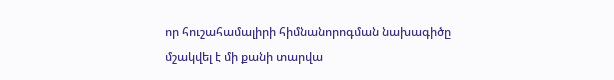որ հուշահամալիրի հիմնանորոգման նախագիծը մշակվել է մի քանի տարվա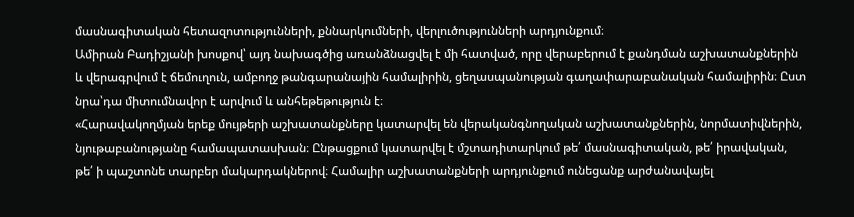մասնագիտական հետազոտությունների, քննարկումների, վերլուծությունների արդյունքում։
Ամիրան Բադիշյանի խոսքով՝ այդ նախագծից առանձնացվել է մի հատված, որը վերաբերում է քանդման աշխատանքներին և վերագրվում է ճեմուղուն, ամբողջ թանգարանային համալիրին, ցեղասպանության գաղափարաբանական համալիրին։ Ըստ նրա՝դա միտումնավոր է արվում և անհեթեթություն է։
«Հարավակողմյան երեք մույթերի աշխատանքները կատարվել են վերականգնողական աշխատանքներին, նորմատիվներին, նյութաբանությանը համապատասխան։ Ընթացքում կատարվել է մշտադիտարկում թե՛ մասնագիտական, թե՛ իրավական, թե՛ ի պաշտոնե տարբեր մակարդակներով։ Համալիր աշխատանքների արդյունքում ունեցանք արժանավայել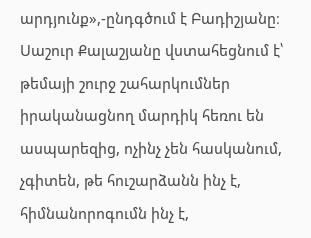արդյունք»,-ընդգծում է Բադիշյանը։
Սաշուր Քալաշյանը վստահեցնում է՝ թեմայի շուրջ շահարկումներ իրականացնող մարդիկ հեռու են ասպարեզից, ոչինչ չեն հասկանում, չգիտեն, թե հուշարձանն ինչ է, հիմնանորոգումն ինչ է,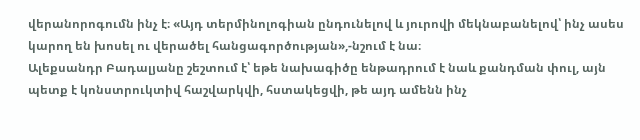վերանորոգումն ինչ է։ «Այդ տերմինոլոգիան ընդունելով և յուրովի մեկնաբանելով՝ ինչ ասես կարող են խոսել ու վերածել հանցագործության»,-նշում է նա։
Ալեքսանդր Բադալյանը շեշտում է՝ եթե նախագիծը ենթադրում է նաև քանդման փուլ, այն պետք է կոնստրուկտիվ հաշվարկվի, հստակեցվի, թե այդ ամենն ինչ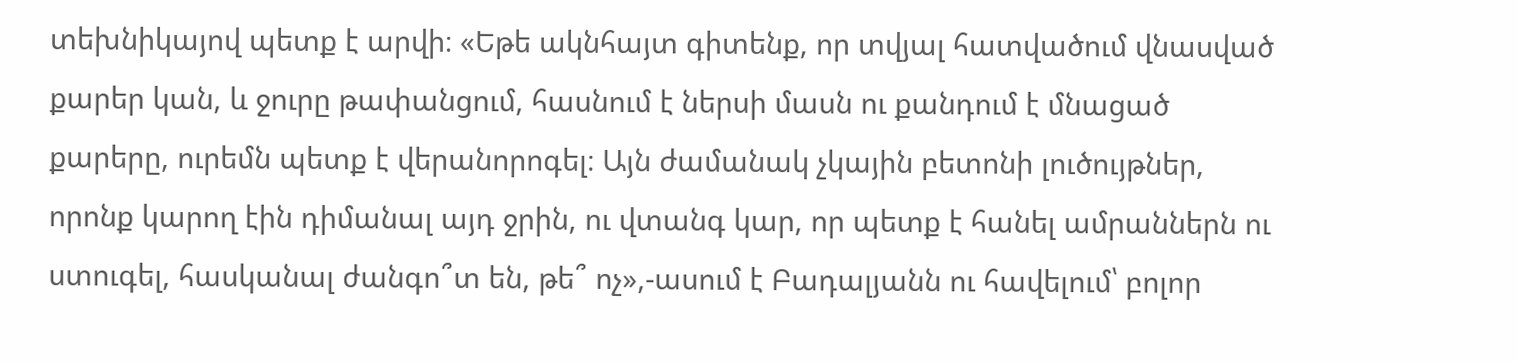տեխնիկայով պետք է արվի։ «Եթե ակնհայտ գիտենք, որ տվյալ հատվածում վնասված քարեր կան, և ջուրը թափանցում, հասնում է ներսի մասն ու քանդում է մնացած քարերը, ուրեմն պետք է վերանորոգել։ Այն ժամանակ չկային բետոնի լուծույթներ, որոնք կարող էին դիմանալ այդ ջրին, ու վտանգ կար, որ պետք է հանել ամրաններն ու ստուգել, հասկանալ ժանգո՞տ են, թե՞ ոչ»,-ասում է Բադալյանն ու հավելում՝ բոլոր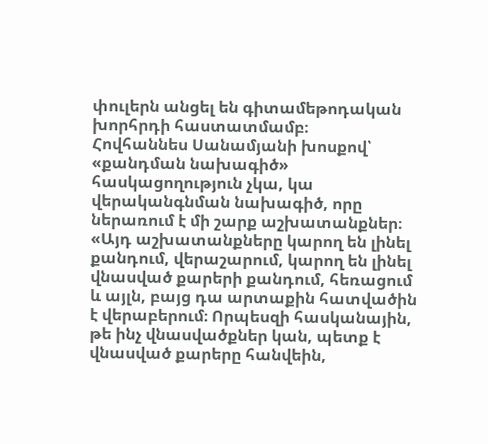փուլերն անցել են գիտամեթոդական խորհրդի հաստատմամբ։
Հովհաննես Սանամյանի խոսքով՝ «քանդման նախագիծ» հասկացողություն չկա, կա վերականգնման նախագիծ, որը ներառում է մի շարք աշխատանքներ։ «Այդ աշխատանքները կարող են լինել քանդում, վերաշարում, կարող են լինել վնասված քարերի քանդում, հեռացում և այլն, բայց դա արտաքին հատվածին է վերաբերում։ Որպեսզի հասկանային, թե ինչ վնասվածքներ կան, պետք է վնասված քարերը հանվեին,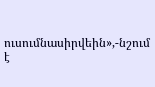ուսումնասիրվեին»,-նշում է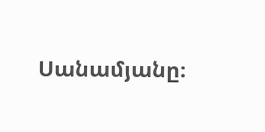Սանամյանը։